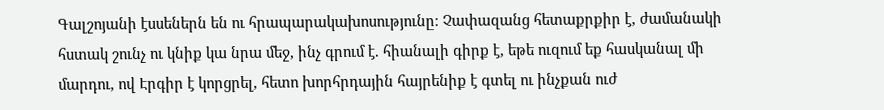Գալշոյանի էսսեներն են ու հրապարակախոսությունը։ Չափազանց հետաքրքիր է, ժամանակի հստակ շունչ ու կնիք կա նրա մեջ, ինչ գրում է. հիանալի գիրք է, եթե ուզում եք հասկանալ մի մարդու, ով Էրգիր է կորցրել, հետո խորհրդային հայրենիք է գտել ու ինչքան ուժ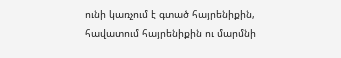ունի կառչում է գտած հայրենիքին, հավատում հայրենիքին ու մարմնի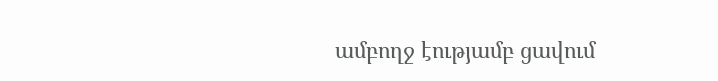ամբողջ էությամբ ցավում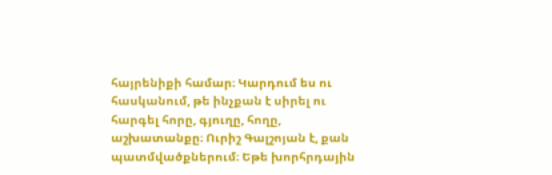հայրենիքի համար։ Կարդում ես ու հասկանում, թե ինչքան է սիրել ու հարգել հորը, գյուղը, հողը, աշխատանքը։ Ուրիշ Գալշոյան է, քան պատմվածքներում։ Եթե խորհրդային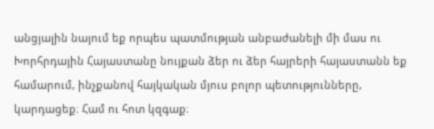անցյալին նայում եք որպես պատմության անբաժանելի մի մաս ու Խորհրդային Հայաստանը նույքան ձեր ու ձեր հայրերի հայաստանն եք համարում, ինչքանով հայկական մյուս բոլոր պետությունները, կարդացեք։ Համ ու հոտ կզգաք։